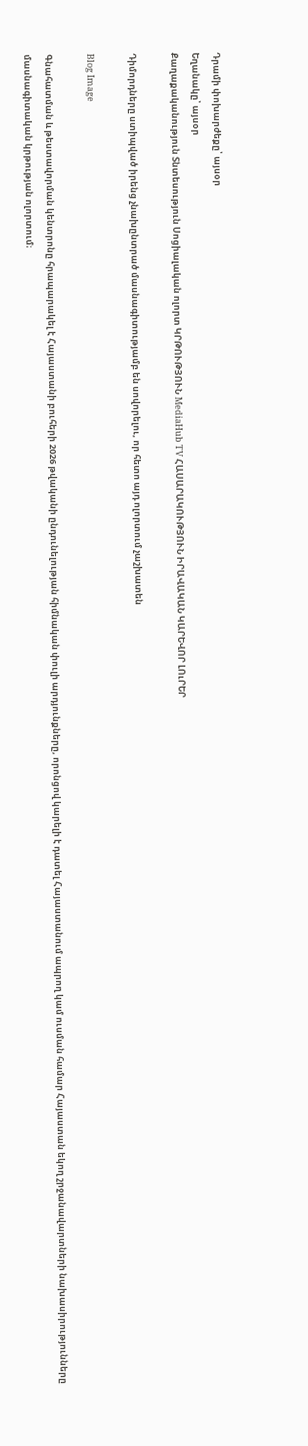Դրամի փոխարժեքը՝ այսօր
Եղանակը՝ այսօր
Քաղաքականություն Տնտեսություն Սոցիալական ոլորտ ԿՐԹՈՒԹՅՈՒՆ MediaHub TV ՀԱՍԱՐԱԿՈՒԹՅՈՒՆ ԻՐԱՎԱԿԱՆ ԿԱՐԵՎՈՐ ԼՈւՐԵՐ

Դիմորդները ստիպված իրենց չնախընտրած մասնագիտությամբ են սովորելու, որ հետո այդ ոլորտում չաշխատեն

Blog Image

Գնահատման և թեստավորման կենտրոնը հրապարակել է Հայաստանի բուհերի 2026 թվականի ընդունելության հիմնական փուլի արդյունքները, որոնցով կարելի է դատել Հայաստանում ապրող կամ ուսման համար Հայաստան եկող շրջանավարտների նախասիրությունները մասնագիտական կրթության ոլորտում։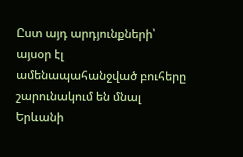Ըստ այդ արդյունքների՝ այսօր էլ ամենապահանջված բուհերը շարունակում են մնալ Երևանի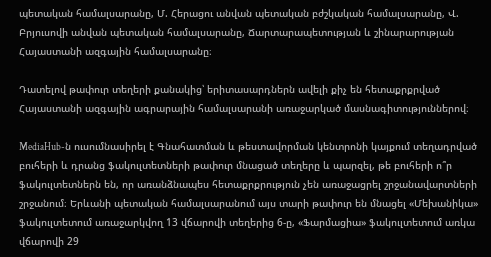պետական համալսարանը, Մ. Հերացու անվան պետական բժշկական համալսարանը, Վ. Բրյուսովի անվան պետական համալսարանը, Ճարտարապետության և շինարարության Հայաստանի ազգային համալսարանը։

Դատելով թափուր տեղերի քանակից՝ երիտասարդներն ավելի քիչ են հետաքրքրված Հայաստանի ազգային ագրարային համալսարանի առաջարկած մասնագիտություններով։

MediaHub-ն ուսումնասիրել է Գնահատման և թեստավորման կենտրոնի կայքում տեղադրված բուհերի և դրանց ֆակուլտետների թափուր մնացած տեղերը և պարզել, թե բուհերի ո՞ր ֆակուլտետներն են, որ առանձնապես հետաքրքրություն չեն առաջացրել շրջանավարտների շրջանում։ Երևանի պետական համալսարանում այս տարի թափուր են մնացել «Մեխանիկա» ֆակուլտետում առաջարկվող 13 վճարովի տեղերից 6-ը, «Ֆարմացիա» ֆակուլտետում առկա վճարովի 29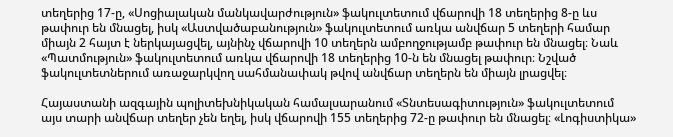տեղերից 17-ը, «Սոցիալական մանկավարժություն» ֆակուլտետում վճարովի 18 տեղերից 8-ը ևս թափուր են մնացել, իսկ «Աստվածաբանություն» ֆակուլտետում առկա անվճար 5 տեղերի համար միայն 2 հայտ է ներկայացվել, այնինչ վճարովի 10 տեղերն ամբողջությամբ թափուր են մնացել։ Նաև «Պատմություն» ֆակուլտետում առկա վճարովի 18 տեղերից 10-ն են մնացել թափուր։ Նշված ֆակուլտետներում առաջարկվող սահմանափակ թվով անվճար տեղերն են միայն լրացվել։

Հայաստանի ազգային պոլիտեխնիկական համալսարանում «Տնտեսագիտություն» ֆակուլտետում այս տարի անվճար տեղեր չեն եղել, իսկ վճարովի 155 տեղերից 72-ը թափուր են մնացել։ «Լոգիստիկա»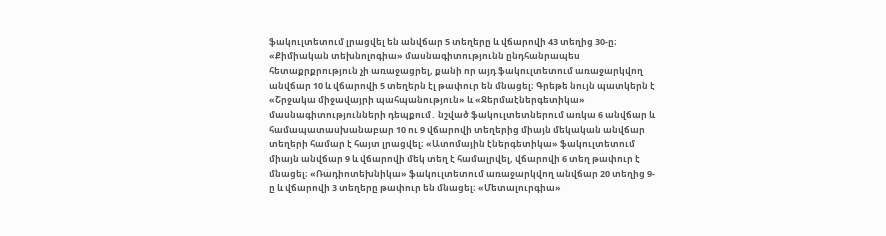ֆակուլտետում լրացվել են անվճար 5 տեղերը և վճարովի 43 տեղից 30-ը։ «Քիմիական տեխնոլոգիա» մասնագիտությունն ընդհանրապես հետաքրքրություն չի առաջացրել, քանի որ այդ ֆակուլտետում առաջարկվող անվճար 10 և վճարովի 5 տեղերն էլ թափուր են մնացել։ Գրեթե նույն պատկերն է «Շրջակա միջավայրի պահպանություն» և «Ջերմաէներգետիկա» մասնագիտությունների դեպքում․ նշված ֆակուլտետներում առկա 6 անվճար և համապատասխանաբար 10 ու 9 վճարովի տեղերից միայն մեկական անվճար տեղերի համար է հայտ լրացվել։ «Ատոմային էներգետիկա» ֆակուլտետում միայն անվճար 9 և վճարովի մեկ տեղ է համալրվել, վճարովի 6 տեղ թափուր է մնացել։ «Ռադիոտեխնիկա» ֆակուլտետում առաջարկվող անվճար 20 տեղից 9-ը և վճարովի 3 տեղերը թափուր են մնացել։ «Մետալուրգիա»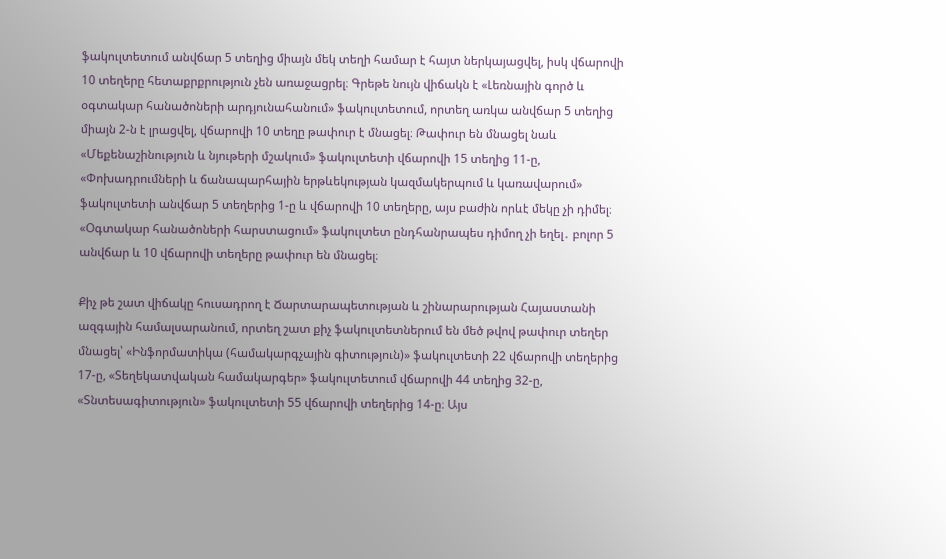ֆակուլտետում անվճար 5 տեղից միայն մեկ տեղի համար է հայտ ներկայացվել, իսկ վճարովի 10 տեղերը հետաքրքրություն չեն առաջացրել։ Գրեթե նույն վիճակն է «Լեռնային գործ և օգտակար հանածոների արդյունահանում» ֆակուլտետում, որտեղ առկա անվճար 5 տեղից միայն 2-ն է լրացվել, վճարովի 10 տեղը թափուր է մնացել։ Թափուր են մնացել նաև «Մեքենաշինություն և նյութերի մշակում» ֆակուլտետի վճարովի 15 տեղից 11-ը, «Փոխադրումների և ճանապարհային երթևեկության կազմակերպում և կառավարում» ֆակուլտետի անվճար 5 տեղերից 1-ը և վճարովի 10 տեղերը, այս բաժին որևէ մեկը չի դիմել։ «Օգտակար հանածոների հարստացում» ֆակուլտետ ընդհանրապես դիմող չի եղել․ բոլոր 5 անվճար և 10 վճարովի տեղերը թափուր են մնացել։

Քիչ թե շատ վիճակը հուսադրող է Ճարտարապետության և շինարարության Հայաստանի ազգային համալսարանում, որտեղ շատ քիչ ֆակուլտետներում են մեծ թվով թափուր տեղեր մնացել՝ «Ինֆորմատիկա (համակարգչային գիտություն)» ֆակուլտետի 22 վճարովի տեղերից 17-ը, «Տեղեկատվական համակարգեր» ֆակուլտետում վճարովի 44 տեղից 32-ը, «Տնտեսագիտություն» ֆակուլտետի 55 վճարովի տեղերից 14-ը։ Այս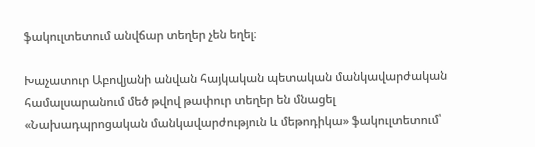ֆակուլտետում անվճար տեղեր չեն եղել։

Խաչատուր Աբովյանի անվան հայկական պետական մանկավարժական համալսարանում մեծ թվով թափուր տեղեր են մնացել «Նախադպրոցական մանկավարժություն և մեթոդիկա» ֆակուլտետում՝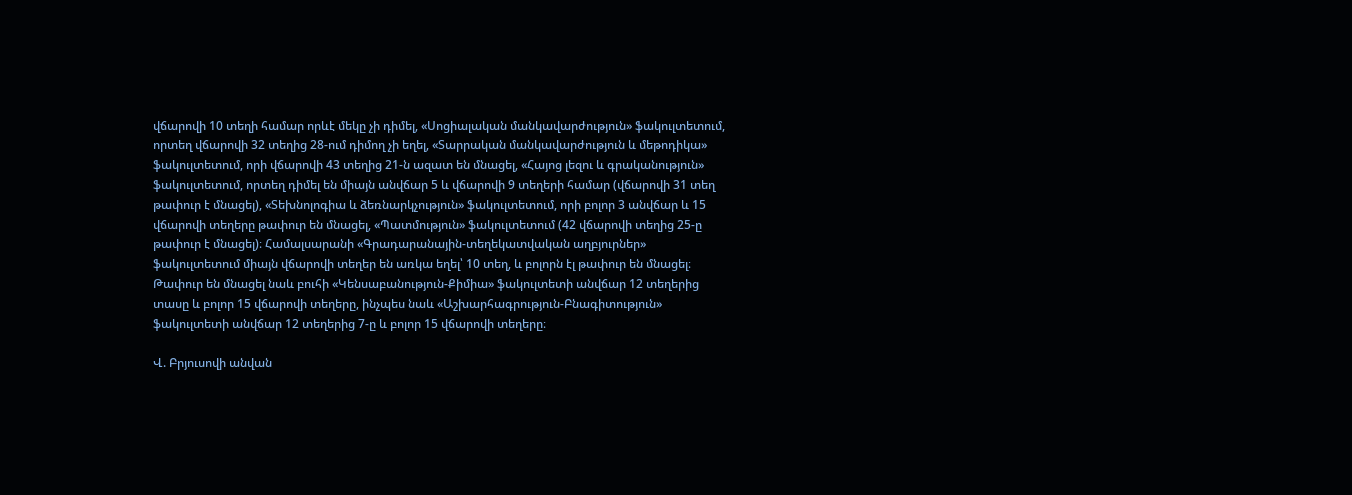վճարովի 10 տեղի համար որևէ մեկը չի դիմել, «Սոցիալական մանկավարժություն» ֆակուլտետում, որտեղ վճարովի 32 տեղից 28-ում դիմող չի եղել, «Տարրական մանկավարժություն և մեթոդիկա» ֆակուլտետում, որի վճարովի 43 տեղից 21-ն ազատ են մնացել, «Հայոց լեզու և գրականություն» ֆակուլտետում, որտեղ դիմել են միայն անվճար 5 և վճարովի 9 տեղերի համար (վճարովի 31 տեղ թափուր է մնացել), «Տեխնոլոգիա և ձեռնարկչություն» ֆակուլտետում, որի բոլոր 3 անվճար և 15 վճարովի տեղերը թափուր են մնացել, «Պատմություն» ֆակուլտետում (42 վճարովի տեղից 25-ը թափուր է մնացել)։ Համալսարանի «Գրադարանային-տեղեկատվական աղբյուրներ» ֆակուլտետում միայն վճարովի տեղեր են առկա եղել՝ 10 տեղ, և բոլորն էլ թափուր են մնացել։ Թափուր են մնացել նաև բուհի «Կենսաբանություն-Քիմիա» ֆակուլտետի անվճար 12 տեղերից տասը և բոլոր 15 վճարովի տեղերը, ինչպես նաև «Աշխարհագրություն-Բնագիտություն» ֆակուլտետի անվճար 12 տեղերից 7-ը և բոլոր 15 վճարովի տեղերը։

Վ. Բրյուսովի անվան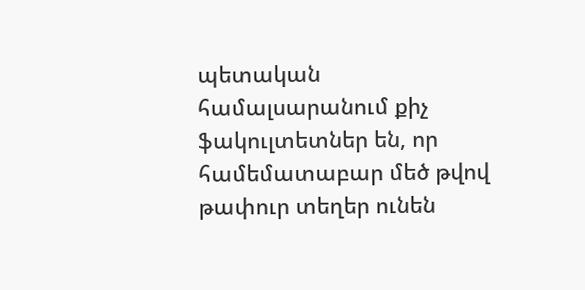պետական համալսարանում քիչ ֆակուլտետներ են, որ համեմատաբար մեծ թվով թափուր տեղեր ունեն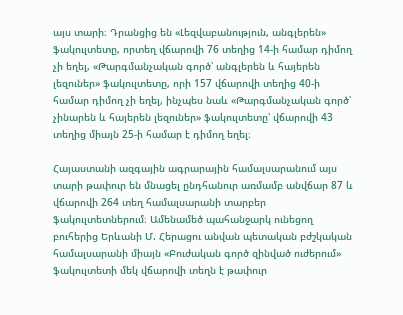այս տարի։ Դրանցից են «Լեզվաբանություն, անգլերեն» ֆակուլտետը, որտեղ վճարովի 76 տեղից 14-ի համար դիմող չի եղել, «Թարգմանչական գործ՝ անգլերեն և հայերեն լեզուներ» ֆակուլտետը, որի 157 վճարովի տեղից 40-ի համար դիմող չի եղել, ինչպես նաև «Թարգմանչական գործ՝ չինարեն և հայերեն լեզուներ» ֆակուլտետը՝ վճարովի 43 տեղից միայն 25-ի համար է դիմող եղել։

Հայաստանի ազգային ագրարային համալսարանում այս տարի թափուր են մնացել ընդհանուր առմամբ անվճար 87 և վճարովի 264 տեղ համալսարանի տարբեր ֆակուլտետներում։ Ամենամեծ պահանջարկ ունեցող բուհերից Երևանի Մ. Հերացու անվան պետական բժշկական համալսարանի միայն «Բուժական գործ զինված ուժերում» ֆակուլտետի մեկ վճարովի տեղն է թափուր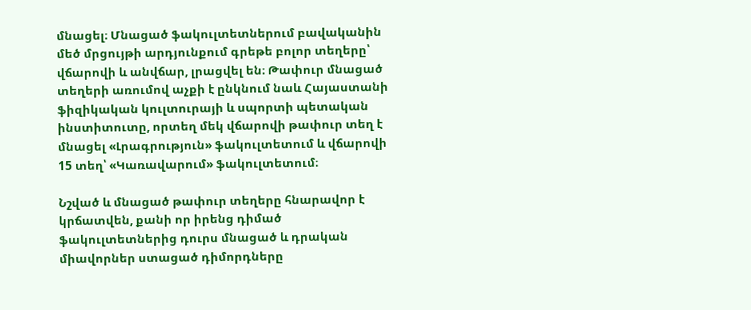մնացել։ Մնացած ֆակուլտետներում բավականին մեծ մրցույթի արդյունքում գրեթե բոլոր տեղերը՝ վճարովի և անվճար, լրացվել են։ Թափուր մնացած տեղերի առումով աչքի է ընկնում նաև Հայաստանի ֆիզիկական կուլտուրայի և սպորտի պետական ինստիտուտը, որտեղ մեկ վճարովի թափուր տեղ է մնացել «Լրագրություն» ֆակուլտետում և վճարովի 15 տեղ՝ «Կառավարում» ֆակուլտետում։

Նշված և մնացած թափուր տեղերը հնարավոր է կրճատվեն, քանի որ իրենց դիմած ֆակուլտետներից դուրս մնացած և դրական միավորներ ստացած դիմորդները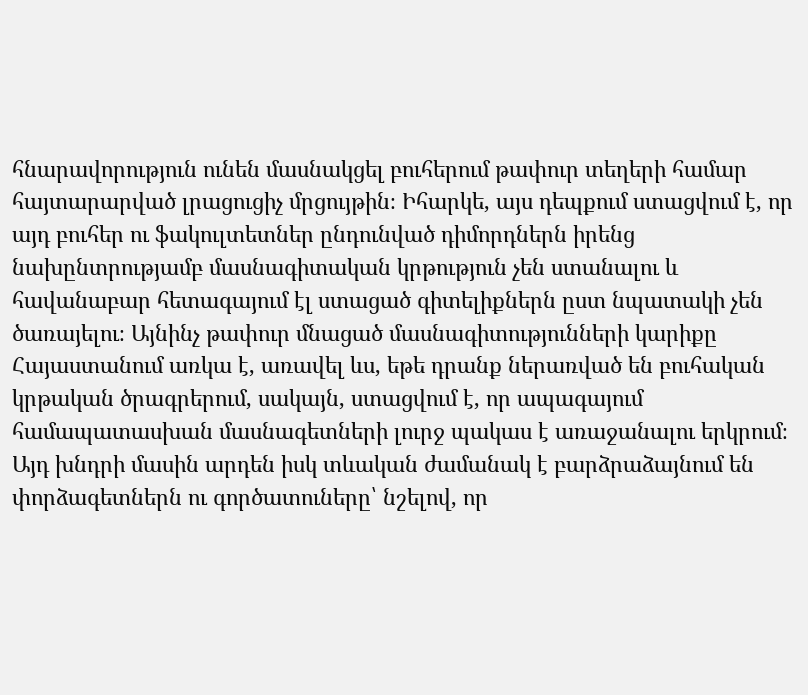հնարավորություն ունեն մասնակցել բուհերում թափուր տեղերի համար հայտարարված լրացուցիչ մրցույթին։ Իհարկե, այս դեպքում ստացվում է, որ այդ բուհեր ու ֆակուլտետներ ընդունված դիմորդներն իրենց նախընտրությամբ մասնագիտական կրթություն չեն ստանալու և հավանաբար հետագայում էլ ստացած գիտելիքներն ըստ նպատակի չեն ծառայելու։ Այնինչ թափուր մնացած մասնագիտությունների կարիքը Հայաստանում առկա է, առավել ևս, եթե դրանք ներառված են բուհական կրթական ծրագրերում, սակայն, ստացվում է, որ ապագայում համապատասխան մասնագետների լուրջ պակաս է առաջանալու երկրում։ Այդ խնդրի մասին արդեն իսկ տևական ժամանակ է բարձրաձայնում են փորձագետներն ու գործատուները՝ նշելով, որ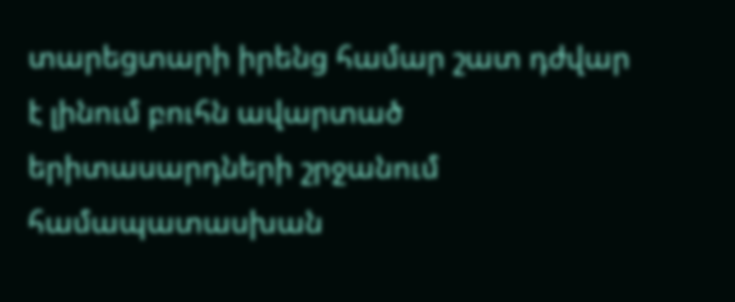տարեցտարի իրենց համար շատ դժվար է լինում բուհն ավարտած երիտասարդների շրջանում համապատասխան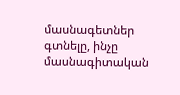մասնագետներ գտնելը, ինչը մասնագիտական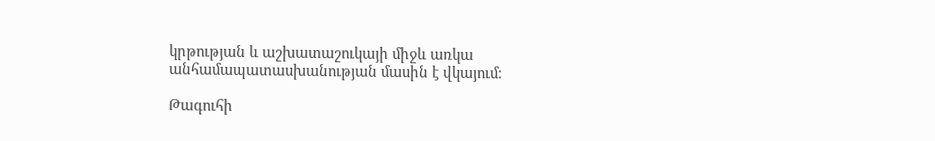կրթության և աշխատաշուկայի միջև առկա անհամապատասխանության մասին է վկայում։

Թագուհի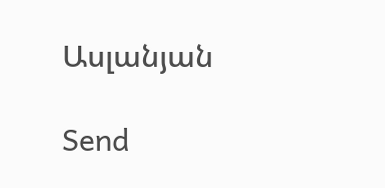Ասլանյան

Send